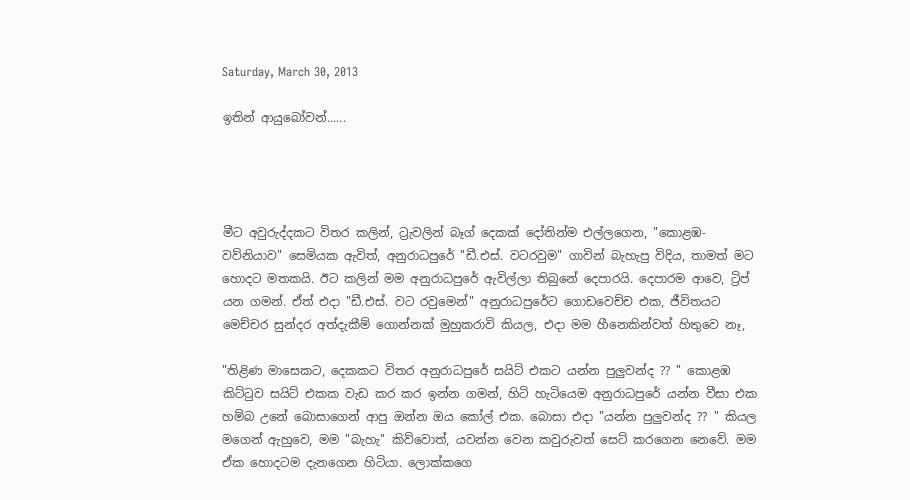Saturday, March 30, 2013

ඉතින් ආයුබෝවන්......




මීට අවුරුද්දකට විතර කලින්, ට්‍රැවලින් බෑග් දෙකක් දෝතින්ම එල්ලගෙන, "කොළඹ-වව්නියාව" සෙමියක ඇවිත්, අනුරාධපුරේ "ඩී.එස්. වටරවුම" ගාවින් බැහැපු විදිය, තාමත් මට හොදට මතකයි. ඊට කලින් මම අනුරාධපුරේ ඇවිල්ලා තිබුනේ දෙපාරයි. දෙපාරම ආවෙ, ට්‍රිප් යන ගමන්. ඒත් එදා "ඩී.එස්. වට රවුමෙන්" අනුරාධපුරේට ගොඩවෙච්ච එක, ජීවිතයට මෙච්චර සුන්දර අත්දැකීම් ගොන්නක් මුහුකරාවි කියල, එදා මම හීනෙකින්වත් හිතුවෙ නෑ,

"තිළිණ මාසෙකට, දෙකකට විතර අනුරාධපුරේ සයිට් එකට යන්න පුලුවන්ද ?? " කොළඹ කිට්ටුව සයිට් එකක වැඩ කර කර ඉන්න ගමන්, හිටි හැටියෙම අනුරාධපුරේ යන්න වීසා එක හම්බ උනේ බොසාගෙන් ආපු ඔන්න ඔය කෝල් එක. බොසා එදා "යන්න පුලුවන්ද ?? " කියල මගෙන් ඇහුවෙ, මම "බැහැ" කිව්වොත්, යවන්න වෙන කවුරුවත් සෙට් කරගෙන නෙවේ. මම ඒක හොදටම දැනගෙන හිටියා. ලොක්කගෙ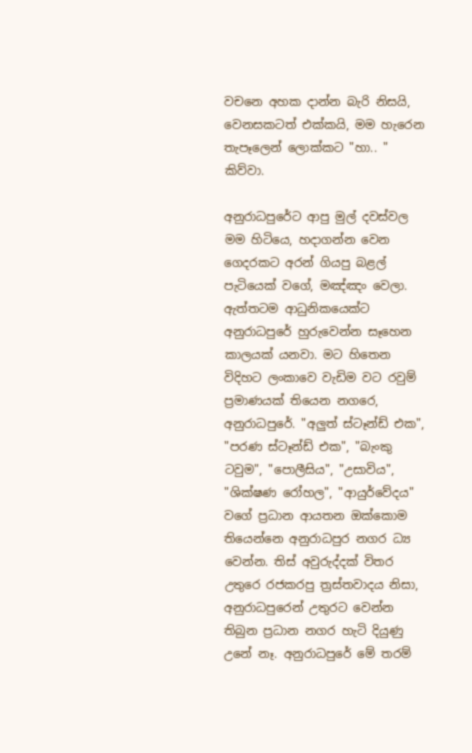වචනෙ අහක දාන්න බැරි නිසයි, වෙනසකටත් එක්කයි, මම හැරෙන තැපෑලෙන් ලොක්කට "හා.. " කිව්වා.

අනුරාධපුරේට ආපු මුල් දවස්වල මම හිටියෙ, හදාගන්න වෙන ගෙදරකට අරන් ගියපු බළල් පැටියෙක් වගේ, මඤ්ඤං වෙලා. ඇත්තටම ආධුනිකයෙක්ට අනුරාධපුරේ හුරුවෙන්න සෑහෙන කාලයක් යනවා. මට හිතෙන විදිහට ලංකාවෙ වැඩිම වට රවුම් ප්‍රමාණයක් තියෙන නගරෙ, අනුරාධපුරේ. "අලුත් ස්ටෑන්ඩ් එක", "පරණ ස්ටෑන්ඩ් එක", "බැංකු ටවුම", "පොලීසිය", "උසාවිය", "ශික්ෂණ රෝහල", "ආයුර්වේදය" වගේ ප්‍රධාන ආයතන ඔක්කොම තියෙන්නෙ අනුරාධපුර නගර ධ්‍ය වෙන්න. තිස් අවුරුද්දක් විතර උතුරෙ රජකරපු ත්‍රස්තවාදය නිසා, අනුරාධපුරෙන් උතුරට වෙන්න තිබුන ප්‍රධාන නගර හැටි දියුණු උනේ නෑ. අනුරාධපුරේ මේ තරම්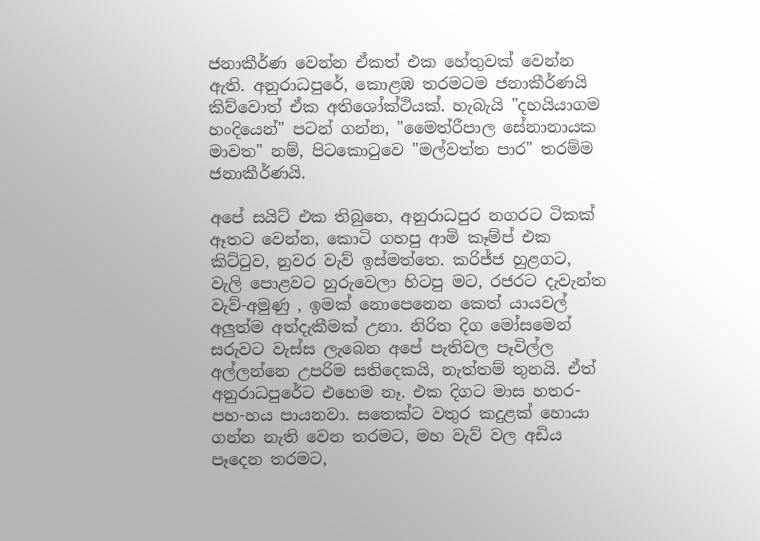ජනාකීර්ණ වෙන්න ඒකත් එක හේතුවක් වෙන්න ඇති. අනුරාධපුරේ, කොළඹ තරමටම ජනාකීර්ණයි කිව්වොත් ඒක අතිශෝක්ථියක්. හැබැයි "දහයියාගම හංදියෙන්" පටන් ගන්න, "මෛත්රීපාල සේනානායක මාවත" නම්, පිටකොටුවෙ "මල්වත්ත පාර" තරම්ම ජනාකීර්ණයි.

අපේ සයිට් එක තිබුනෙ, අනුරාධපුර නගරට ටිකක් ඈතට වෙන්න, කොටි ගහපු ආමි කෑම්ප් එක කිට්ටුව, නුවර වැව් ඉස්මත්තෙ. කරිජ්ජ හුළගට, වැලි පොළවට හුරුවෙලා හිටපු මට, රජරට දැවැන්ත වැව්-අමුණු , ඉමක් නොපෙනෙන කෙත් යායවල් අලුත්ම අත්දැකීමක් උනා. නිරිත දිග මෝසමෙන් සරුවට වැස්ස ලැබෙන අපේ පැතිවල පෑවිල්ල අල්ලන්නෙ උපරිම සතිදෙකයි, නැත්තම් තුනයි. ඒත් අනුරාධපුරේට එහෙම නෑ. එක දිගට මාස හතර-පහ-හය පායනවා. සතෙක්ට වතුර කදුළක් හොයා ගන්න නැති වෙන තරමට, මහ වැව් වල අඩිය පෑදෙන තරමට,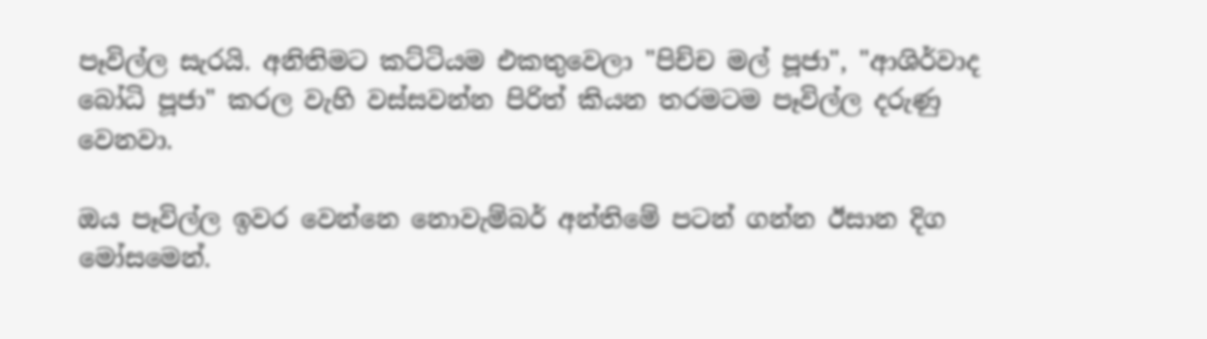පෑවිල්ල සැරයි. අනිතිමට කට්ටියම එකතුවෙලා "පිච්ච මල් පූජා", "ආශිර්වාද බෝධි පූජා" කරල වැහි වස්සවන්න පිරිත් කියන තරමටම පෑවිල්ල දරුණු වෙනවා.

ඔය පෑවිල්ල ඉවර වෙන්නෙ නොවැම්බර් අන්තිමේ පටන් ගන්න ඊසාන දිග මෝසමෙන්.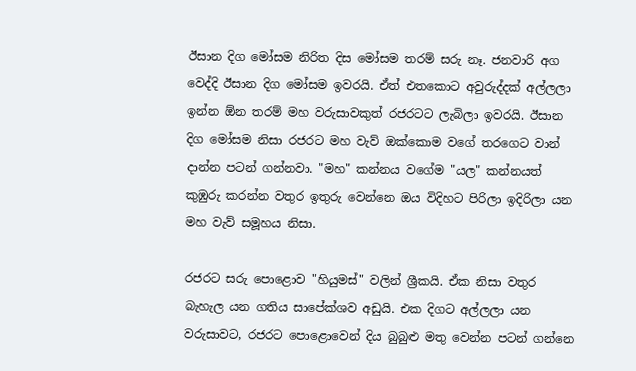ඊසාන දිග මෝසම නිරිත දිස මෝසම තරම් සරු නෑ. ජනවාරි අග වෙද්දි ඊසාන දිග මෝසම ඉවරයි. ඒත් එතකොට අවුරුද්දක් අල්ලලා ඉන්න ඕන තරම් මහ වරුසාවකුත් රජරටට ලැබිලා ඉවරයි. ඊසාන දිග මෝසම නිසා රජරට මහ වැව් ඔක්කොම වගේ තරගෙට වාන් දාන්න පටන් ගන්නවා. "මහ" කන්නය වගේම "යල" කන්නයත් කුඹුරු කරන්න වතුර ඉතුරු වෙන්නෙ ඔය විදිහට පිරිලා ඉදිරිලා යන මහ වැව් සමූහය නිසා.

රජරට සරු පොළොව "හියුමස්" වලින් ශ්‍රීකයි. ඒක නිසා වතුර බැහැල යන ගතිය සාපේක්ශව අඩුයි. එක දිගට අල්ලලා යන වරුසාවට, රජරට පොළොවෙන් දිය බුබුළු මතු වෙන්න පටන් ගන්නෙ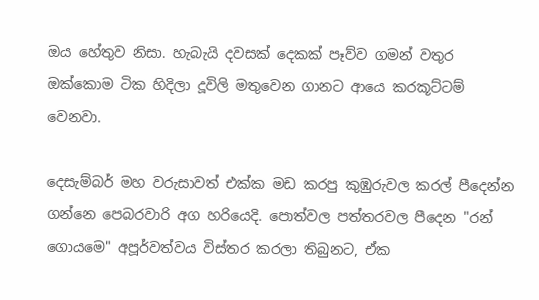ඔය හේතුව නිසා. හැබැයි දවසක් දෙකක් පෑව්ව ගමන් වතුර ඔක්කොම ටික හිදිලා දූවිලි මතුවෙන ගානට ආයෙ කරකූට්ටම් වෙනවා.

දෙසැම්බර් මහ වරුසාවත් එක්ක මඩ කරපු කුඹුරුවල කරල් පීදෙන්න ගන්නෙ පෙබරවාරි අග හරියෙදි. පොත්වල පත්තරවල පීදෙන "රන් ගොයමෙ" අපූර්වත්වය විස්තර කරලා තිබුනට, ඒක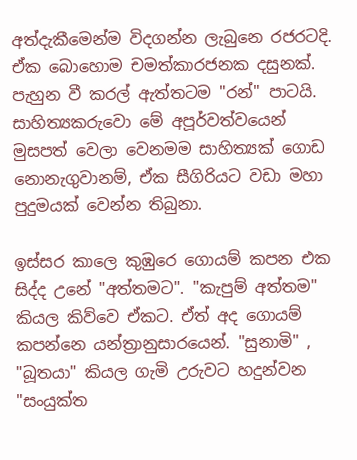අත්දැකීමෙන්ම විදගන්න ලැබුනෙ රජරටදි. ඒක බොහොම චමත්කාරජනක දසුනක්. පැහුන වී කරල් ඇත්තටම "රන්" පාටයි. සාහිත්‍යකරුවො මේ අපූර්වත්වයෙන් මුසපත් වෙලා වෙනමම සාහිත්‍යක් ගොඩ නොනැගුවානම්, ඒක සීගිරියට වඩා මහා පුදුමයක් වෙන්න තිබුනා.

ඉස්සර කාලෙ කුඹුරෙ ගොයම් කපන එක සිද්ද උනේ "අත්තමට". "කැපුම් අත්තම" කියල කිව්වෙ ඒකට. ඒත් අද ගොයම් කපන්නෙ යන්ත්‍රානුසාරයෙන්. "සුනාමි" , "බූතයා" කියල ගැමි උරුවට හදුන්වන "සංයුක්ත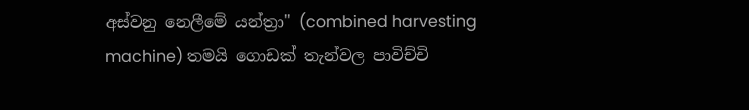අස්වනු නෙලීමේ යන්ත්‍රා" (combined harvesting machine) තමයි ගොඩක් තැන්වල පාවිච්චි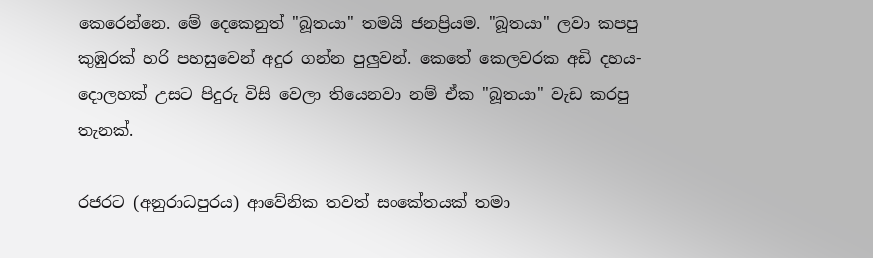කෙරෙන්නෙ. මේ දෙකෙනුත් "බූතයා" තමයි ජනප්‍රියම. "බූතයා" ලවා කපපු කුඹුරක් හරි පහසුවෙන් අදුර ගන්න පුලුවන්. කෙතේ කෙලවරක අඩි දහය-දොලහක් උසට පිදුරු විසි වෙලා තියෙනවා නම් ඒක "බූතයා" වැඩ කරපු තැනක්.

රජරට (අනුරාධපුරය) ආවේනික තවත් සංකේතයක් තමා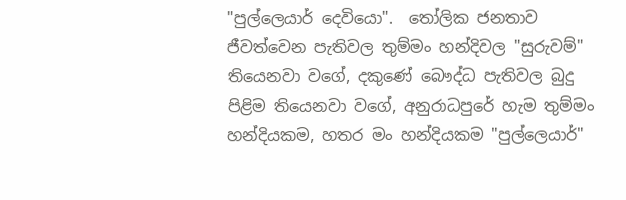"පුල්ලෙයාර් දෙවියො".  තෝලික ජනතාව ජීවත්වෙන පැතිවල තුම්මං හන්දිවල "සුරුවම්" තියෙනවා වගේ, දකුණේ බෞද්ධ පැතිවල බුදු පිළිම තියෙනවා වගේ, අනුරාධපුරේ හැම තුම්මං හන්දියකම, හතර මං හන්දියකම "පුල්ලෙයාර්"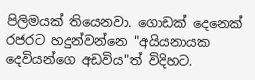පිලිමයක් තියෙනවා. ගොඩක් දෙනෙක් රජරට හදුන්වන්නෙ "අයියනායක දෙවියන්ගෙ අඩවිය"ත් විදිහට.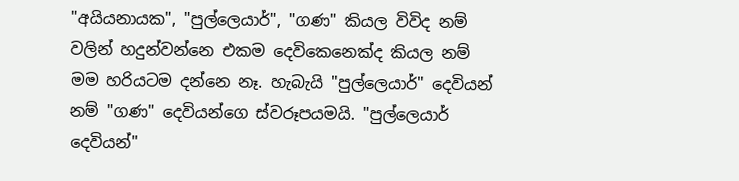"අයියනායක", "පුල්ලෙයාර්", "ගණ" කියල විවිද නම් වලින් හදුන්වන්නෙ එකම දෙවිකෙනෙක්ද කියල නම් මම හරියටම දන්නෙ නෑ. හැබැයි "පුල්ලෙයාර්" දෙවියන් නම් "ගණ" දෙවියන්ගෙ ස්වරූපයමයි. "පුල්ලෙයාර් දෙවියන්"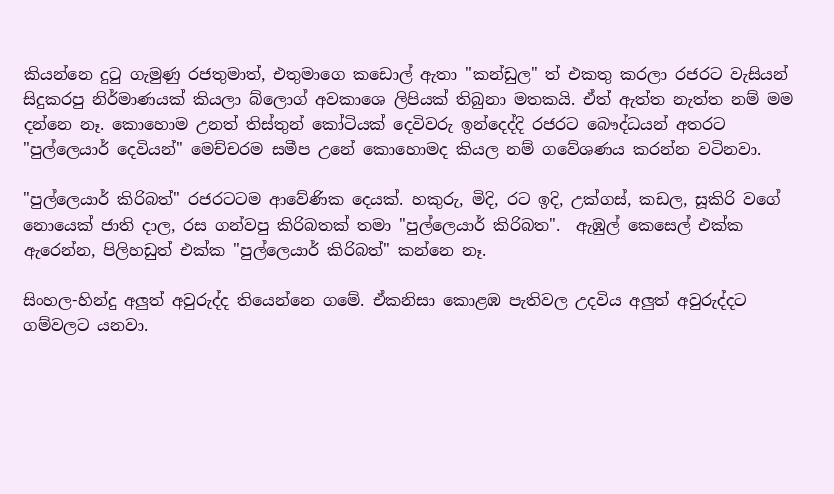කියන්නෙ දුටු ගැමුණු රජතුමාත්, එතුමාගෙ කඩොල් ඇතා "කන්ඩුල" ත් එකතු කරලා රජරට වැසියන් සිදුකරපු නිර්මාණයක් කියලා බ්ලොග් අවකාශෙ ලිපියක් තිබුනා මතකයි. ඒත් ඇත්ත නැත්ත නම් මම දන්නෙ නෑ. කොහොම උනත් තිස්තුන් කෝටියක් දෙවිවරු ඉන්දෙද්දි රජරට බෞද්ධයන් අතරට "පුල්ලෙයාර් දෙවියන්" මෙච්චරම සමීප උනේ කොහොමද කියල නම් ගවේශණය කරන්න වටිනවා.

"පුල්ලෙයාර් කිරිබත්" රජරටටම ආවේණික දෙයක්. හකුරු, මිදි, රට ඉදි, උක්ගස්, කඩල, සූකිරි වගේ නොයෙක් ජාති දාල, රස ගන්වපු කිරිබතක් තමා "පුල්ලෙයාර් කිරිබත".  ඇඹුල් කෙසෙල් එක්ක ඇරෙන්න, පිලිහඩුත් එක්ක "පුල්ලෙයාර් කිරිබත්" කන්නෙ නෑ.

සිංහල-හින්දු අලුත් අවුරුද්ද තියෙන්නෙ ගමේ. ඒකනිසා කොළඹ පැතිවල උදවිය අලුත් අවුරුද්දට ගම්වලට යනවා.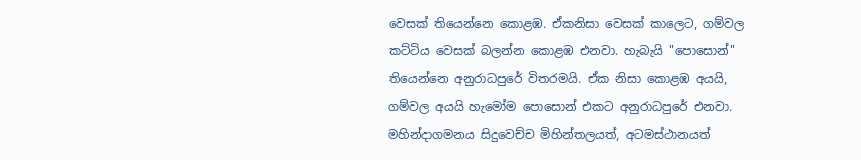වෙසක් තියෙන්නෙ කොළඹ. ඒකනිසා වෙසක් කාලෙට, ගම්වල කට්ටිය වෙසක් බලන්න කොළඹ එනවා. හැබැයි "පොසොන්" තියෙන්නෙ අනුරාධපුරේ විතරමයි. ඒක නිසා කොළඹ අයයි, ගම්වල අයයි හැමෝම පොසොන් එකට අනුරාධපුරේ එනවා. මහින්දාගමනය සිදුවෙච්ච මිහින්තලයත්, අටමස්ථානයත්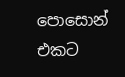පොසොන් එකට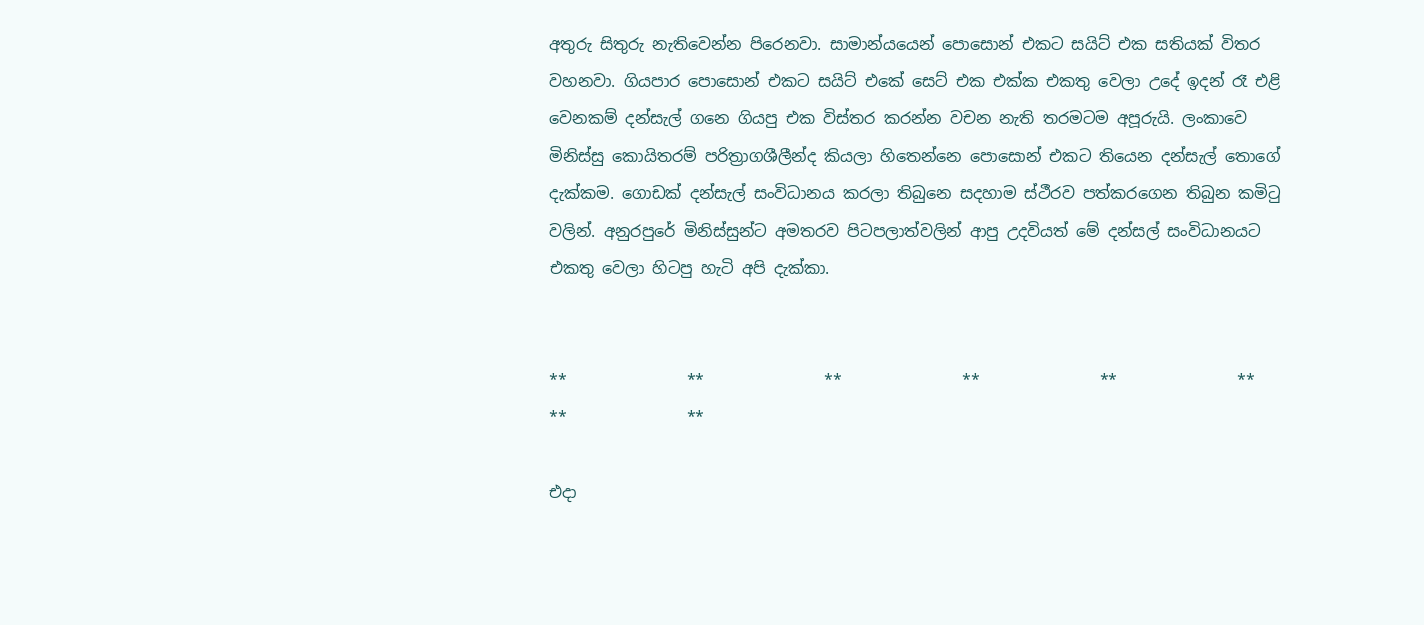අතුරු සිතුරු නැතිවෙන්න පිරෙනවා. සාමාන්යයෙන් පොසොන් එකට සයිට් එක සතියක් විතර වහනවා. ගියපාර පොසොන් එකට සයිට් එකේ සෙට් එක එක්ක එකතු වෙලා උදේ ඉදන් රෑ එළි වෙනකම් දන්සැල් ගනෙ ගියපු එක විස්තර කරන්න වචන නැති තරමටම අපූරුයි. ලංකාවෙ මිනිස්සු කොයිතරම් පරිත්‍රාගශීලීන්ද කියලා හිතෙන්නෙ පොසොන් එකට තියෙන දන්සැල් තොගේ දැක්කම. ගොඩක් දන්සැල් සංවිධානය කරලා තිබුනෙ සදහාම ස්ථීරව පත්කරගෙන තිබුන කමිටු වලින්. අනුරපුරේ මිනිස්සුන්ට අමතරව පිටපලාත්වලින් ආපු උදවියත් මේ දන්සල් සංවිධානයට එකතු වෙලා හිටපු හැටි අපි දැක්කා.


**               **               **               **               **               **               **               **

එදා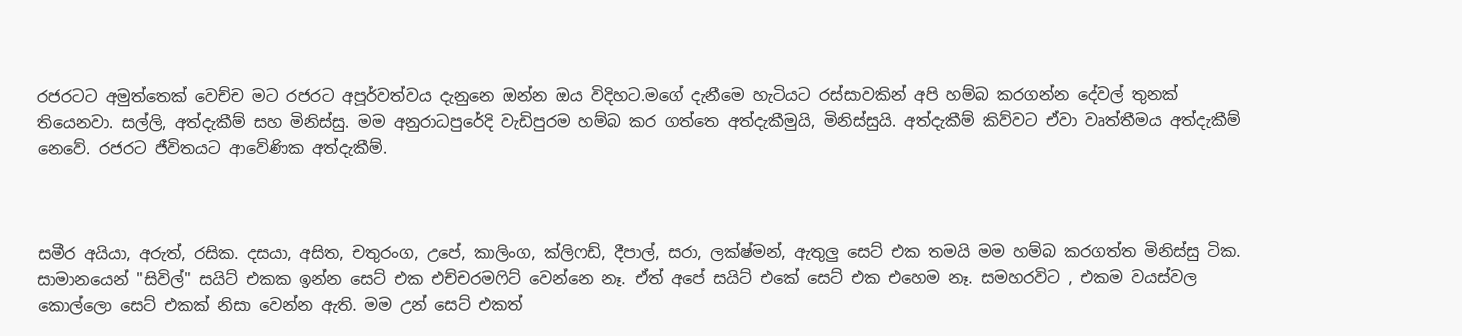රජරටට අමුත්තෙක් වෙච්ච මට රජරට අපූර්වත්වය දැනුනෙ ඔන්න ඔය විදිහට.මගේ දැනීමෙ හැටියට රස්සාවකින් අපි හම්බ කරගන්න දේවල් තුනක් තියෙනවා. සල්ලි, අත්දැකීම් සහ මිනිස්සු. මම අනුරාධපුරේදි වැඩිපුරම හම්බ කර ගත්තෙ අත්දැකීමුයි, මිනිස්සුයි. අත්දැකීම් කිව්වට ඒවා වෘත්තීමය අත්දැකීම් නෙවේ. රජරට ජීවිතයට ආවේණික අත්දැකීම්.



සමීර අයියා, අරුත්, රසික. දසයා, අසිත, චතුරංග, උපේ, කාලිංග, ක්ලිෆඩ්, දීපාල්, සරා, ලක්ෂ්මන්, ඇතුලු සෙට් එක තමයි මම හම්බ කරගත්ත මිනිස්සු ටික. සාමානයෙන් "සිවිල්" සයිට් එකක ඉන්න සෙට් එක එච්චරමෆිට් වෙන්නෙ නෑ. ඒත් අපේ සයිට් එකේ සෙට් එක එහෙම නෑ. සමහරවිට , එකම වයස්වල කොල්ලො සෙට් එකක් නිසා වෙන්න ඇති. මම උන් සෙට් එකත්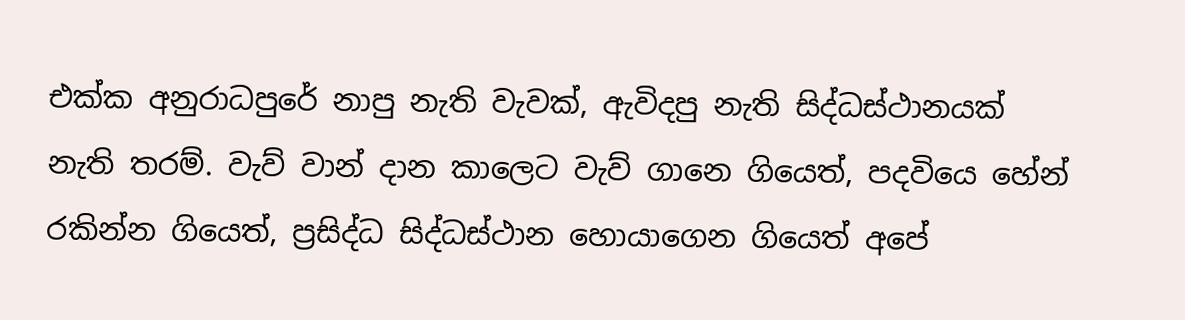එක්ක අනුරාධපුරේ නාපු නැති වැවක්, ඇවිදපු නැති සිද්ධස්ථානයක් නැති තරම්. වැව් වාන් දාන කාලෙට වැව් ගානෙ ගියෙත්, පදවියෙ හේන් රකින්න ගියෙත්, ප්‍රසිද්ධ සිද්ධස්ථාන හොයාගෙන ගියෙත් අපේ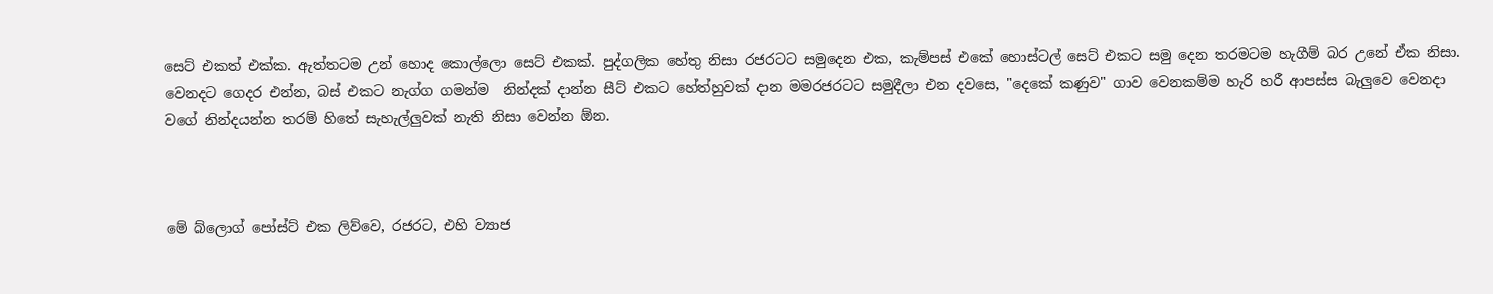සෙට් එකත් එක්ක. ඇත්තටම උන් හොද කොල්ලො සෙට් එකක්. පුද්ගලික හේතු නිසා රජරටට සමුදෙන එක, කැම්පස් එකේ හොස්ටල් සෙට් එකට සමු දෙන තරමටම හැගීම් බර උනේ ඒක නිසා. වෙනදට ගෙදර එන්න, බස් එකට නැග්ග ගමන්ම  නින්දක් දාන්න සීට් එකට හේත්හුවක් දාන මමරජරටට සමුදීලා එන දවසෙ, "දෙකේ කණුව" ගාව වෙනකම්ම හැරි හරී ආපස්ස බැලුවෙ වෙනදා වගේ නින්දයන්න තරම් හිතේ සැහැල්ලුවක් නැති නිසා වෙන්න ඕන.



මේ බ්ලොග් පෝස්ට් එක ලිව්වෙ, රජරට, එහි ව්‍යාජ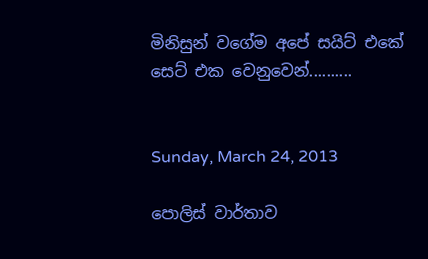මිනිසුන් වගේම අපේ සයිට් එකේ සෙට් එක වෙනුවෙන්..........


Sunday, March 24, 2013

පොලිස් වාර්තාව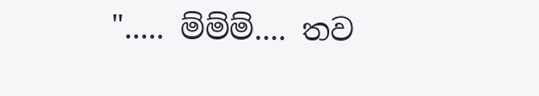"..... ම්ම්ම්.... තව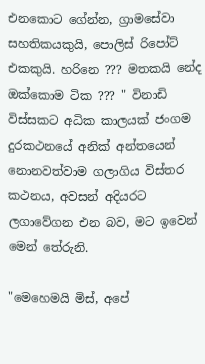එනකොට ගේන්න, ග්‍රාමසේවා සහතිකයකුයි, පොලිස් රිපෝට් එකකුයි. හරිනෙ ??? මතකයි නේද ඔක්කොම ටික ??? " විනාඩි විස්සකට අධික කාලයක් ජංගම දුරකථනයේ අනික් අන්තයෙන් නොනවත්වාම ගලාගිය විස්තර කථනය, අවසන් අදියරට ලගාවේගන එන බව, මට ඉවෙන් මෙන් තේරුනි.

"මෙහෙමයි මිස්, අපේ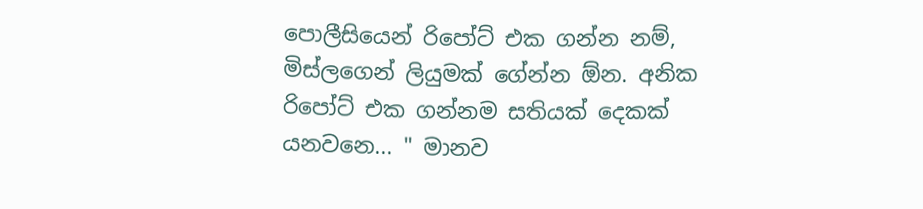පොලීසියෙන් රිපෝට් එක ගන්න නම්, මිස්ලගෙන් ලියුමක් ගේන්න ඕන. අනික රිපෝට් එක ගන්නම සතියක් දෙකක් යනවනෙ... " මානව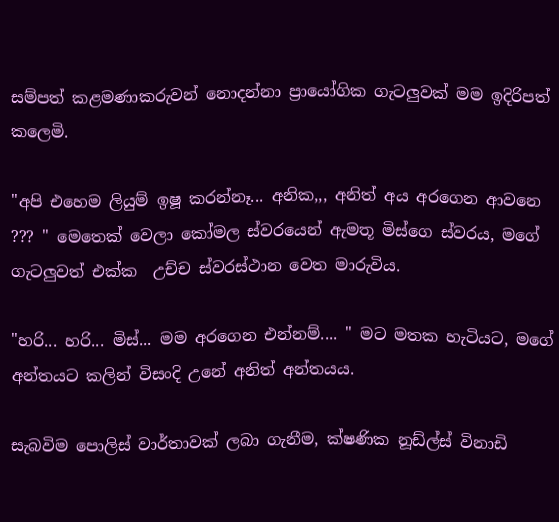සම්පත් කළමණාකරුවන් නොදන්නා ප්‍රායෝගික ගැටලුවක් මම ඉදිරිපත් කලෙමි.

"අපි එහෙම ලියුම් ඉෂූ කරන්නෑ... අනික,,, අනිත් අය අරගෙන ආවනෙ ??? " මෙතෙක් වෙලා කෝමල ස්වරයෙන් ඇමතූ මිස්ගෙ ස්වරය, මගේ ගැටලුවත් එක්ක  උච්ච ස්වරස්ථාන වෙත මාරුවිය.

"හරි... හරි... මිස්... මම අරගෙන එන්නම්.... " මට මතක හැටියට, මගේ අන්තයට කලින් විසංදි උනේ අනිත් අන්තයය.

සැබවිම පොලිස් වාර්තාවක් ලබා ගැනීම, ක්ෂණික නූඩ්ල්ස් විනාඩි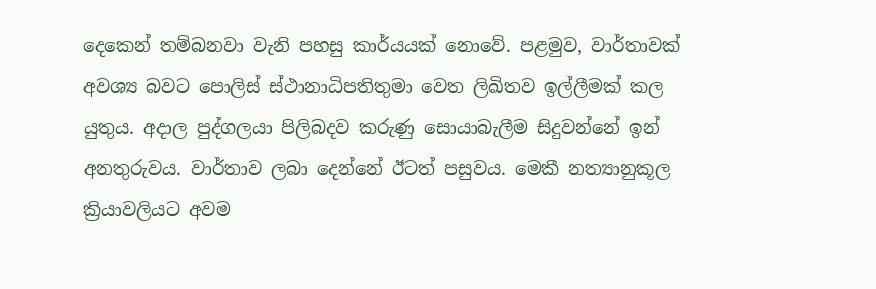දෙකෙන් තම්බනවා වැනි පහසු කාර්යයක් නොවේ. පළමුව, වාර්තාවක් අවශ්‍ය බවට පොලිස් ස්ථානාධිපතිතුමා වෙත ලිඛිතව ඉල්ලීමක් කල යුතුය. අදාල පුද්ගලයා පිලිබදව කරුණු සොයාබැලීම සිදුවන්නේ ඉන් අනතුරුවය. වාර්තාව ලබා දෙන්නේ ඊටත් පසුවය. මෙකී නත්‍යානුකූල ක්‍රියාවලියට අවම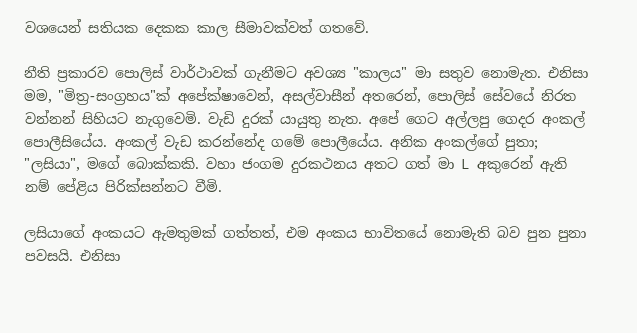වශයෙන් සතියක දෙකක කාල සීමාවක්වත් ගතවේ.

නීති ප්‍රකාරව පොලිස් වාර්ථාවක් ගැනීමට අවශ්‍ය "කාලය" මා සතුව නොමැත. එනිසා මම, "මිත්‍ර-සංග්‍රහය"ක් අපේක්ෂාවෙන්, අසල්වාසීන් අතරෙන්, පොලිස් සේවයේ නිරත වන්නන් සිහියට නැගුවෙමි. වැඩි දුරක් යායුතු නැත. අපේ ගෙට අල්ලපු ගෙදර අංකල් පොලීසියේය. අංකල් වැඩ කරන්නේද ගමේ පොලීයේය. අනික අංකල්ගේ පුතා; "ලසියා", මගේ බොක්කකි. වහා ජංගම දුරකථනය අතට ගත් මා L අකුරෙන් ඇති නම් පේළිය පිරික්සන්නට වීමි.

ලසියාගේ අංකයට ඇමතුමක් ගත්තත්, එම අංකය භාවිතයේ නොමැති බව පුන පුනා පවසයි. එනිසා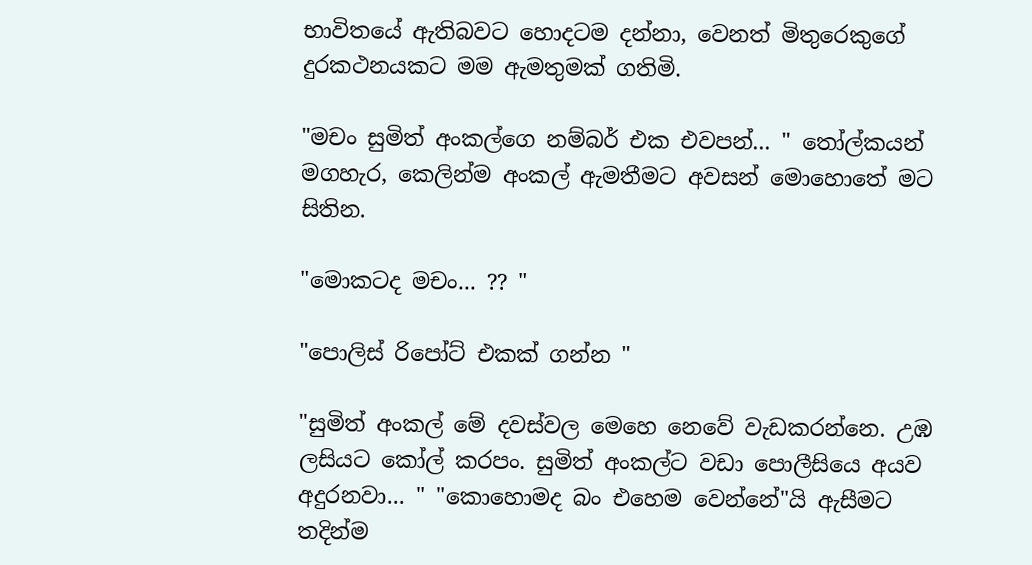භාවිතයේ ඇතිබවට හොදටම දන්නා, වෙනත් මිතුරෙකුගේ දුරකථනයකට මම ඇමතුමක් ගතිමි.

"මචං සුමිත් අංකල්ගෙ නම්බර් එක එවපන්... " තෝල්කයන් මගහැර, කෙලින්ම අංකල් ඇමතීමට අවසන් මොහොතේ මට සිතින.

"මොකටද මචං... ?? "

"පොලිස් රිපෝට් එකක් ගන්න "

"සුමිත් අංකල් මේ දවස්වල මෙහෙ නෙවේ වැඩකරන්නෙ. උඹ ලසියට කෝල් කරපං. සුමිත් අංකල්ට වඩා පොලීසියෙ අයව අදුරනවා... " "කොහොමද බං එහෙම වෙන්නේ"යි ඇසීමට තදින්ම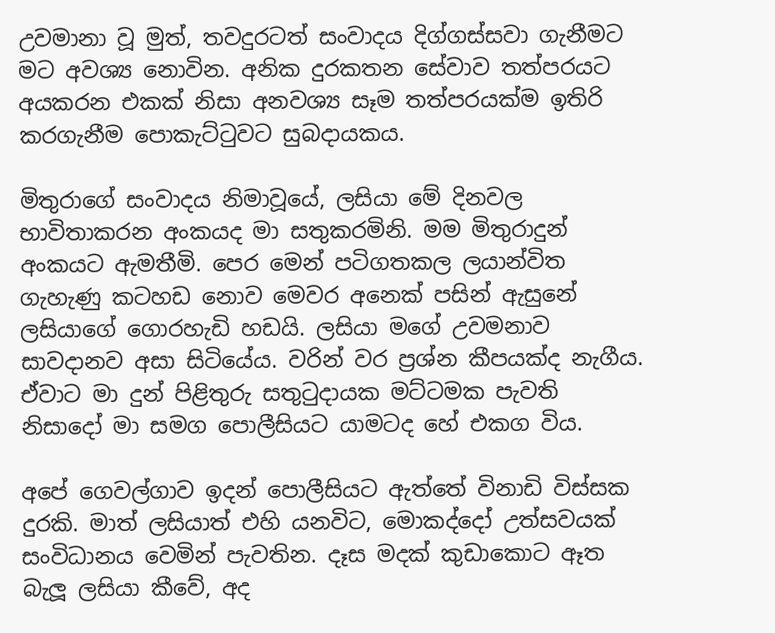උවමානා වූ මුත්, තවදුරටත් සංවාදය දිග්ගස්සවා ගැනීමට මට අවශ්‍ය නොවින. අනික දුරකතන සේවාව තත්පරයට අයකරන එකක් නිසා අනවශ්‍ය සෑම තත්පරයක්ම ඉතිරි කරගැනීම පොකැට්ටුවට සුබදායකය.

මිතුරාගේ සංවාදය නිමාවූයේ, ලසියා මේ දිනවල භාවිතාකරන අංකයද මා සතුකරමිනි. මම මිතුරාදුන් අංකයට ඇමතීමි. පෙර මෙන් පටිගතකල ලයාන්විත ගැහැණු කටහඩ නොව මෙවර අනෙක් පසින් ඇසුනේ ලසියාගේ ගොරහැඩි හඩයි. ලසියා මගේ උවමනාව සාවදානව අසා සිටියේය. වරින් වර ප්‍රශ්න කීපයක්ද නැගීය. ඒවාට මා දුන් පිළිතුරු සතු‍ටුදායක මට්ටමක පැවති නිසාදෝ මා සමග පොලීසියට යාමටද හේ එකග විය.

අපේ ගෙවල්ගාව ඉදන් පොලීසියට ඇත්තේ විනාඩි විස්සක දුරකි. මාත් ලසියාත් එහි යනවිට, මොකද්දෝ උත්සවයක් සංවිධානය වෙමින් පැවතින. දෑස මදක් කුඩාකොට ඈත බැලූ ලසියා කීවේ, අද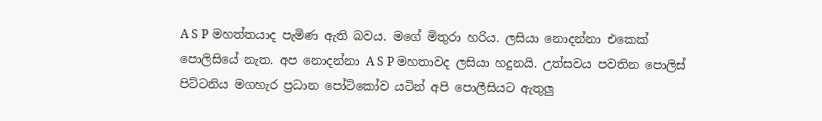A S P මහත්තයාද පැමිණ ඇති බවය. මගේ මිතුරා හරිය. ලසියා නොදන්නා එකෙක් පොලිසියේ නැත. අප නොදන්නා A S P මහතාවද ලසියා හදුනයි. උත්සවය පවතින පොලිස් පිට්ටනිය මගහැර ප්‍රධාන පෝටිකෝව යටින් අපි පොලීසියට ඇතුලු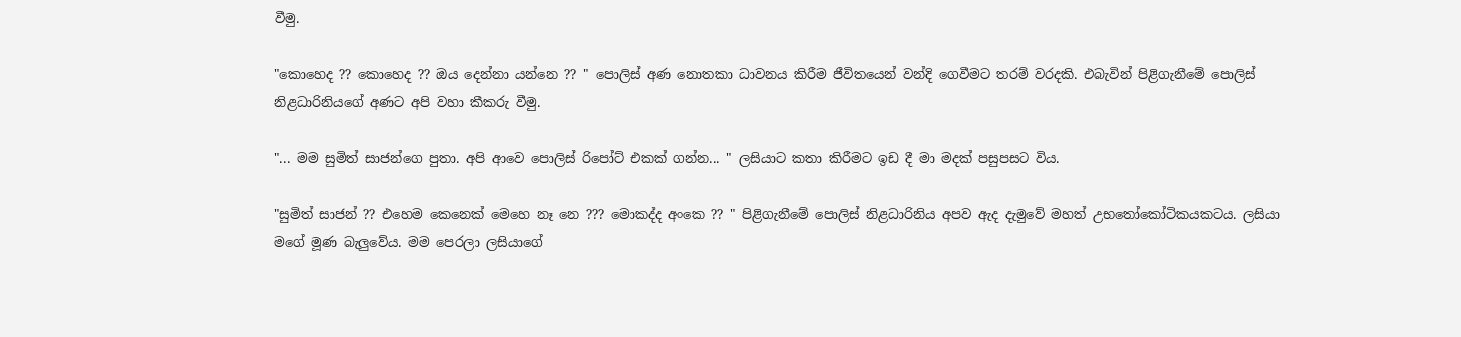වීමු.

"කොහෙද ?? කොහෙද ?? ඔය දෙන්නා යන්නෙ ?? " පොලිස් අණ නොතකා ධාවනය කිරීම ජීවිතයෙන් වන්දි ගෙවීමට තරම් වරදකි. එබැවින් පිළිගැනීමේ පොලිස් නිළධාරිනියගේ අණට අපි වහා කීකරු වීමු.

"... මම සුමිත් සාජන්ගෙ පුතා. අපි ආවෙ පොලිස් රිපෝට් එකක් ගන්න... " ලසියාට කතා කිරීමට ඉඩ දී මා මදක් පසුපසට විය.

"සුමිත් සාජන් ?? එහෙම කෙනෙක් මෙහෙ නෑ නෙ ??? මොකද්ද අංකෙ ?? " පිළිගැනීමේ පොලිස් නිළධාරිනිය අපව ඇද දැමුවේ මහත් උභතෝකෝටිකයකටය. ලසියා මගේ මූණ බැලුවේය. මම පෙරලා ලසියාගේ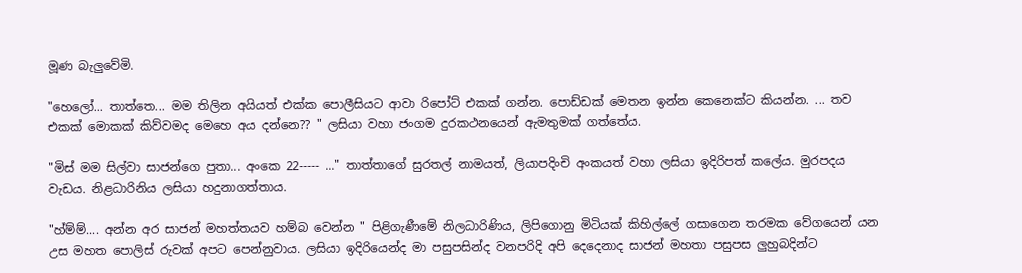මූණ බැලුවේමි.

"හෙලෝ... තාත්තෙ... මම තිලින අයියත් එක්ක පොලීසියට ආවා රිපෝට් එකක් ගන්න. පොඩ්ඩක් මෙතන ඉන්න කෙනෙක්ට කියන්න. ... තව එකක් මොකක් කිව්වමද මෙහෙ අය දන්නෙ?? " ලසියා වහා ජංගම දුරකථනයෙන් ඇමතුමක් ගත්තේය.

"මිස් මම සිල්වා සාජන්ගෙ පුතා... අංකෙ 22----- ..." තාත්තාගේ සුරතල් නාමයත්, ලියාපදිංචි අංකයත් වහා ලසියා ඉදිරිපත් කලේය. මුරපදය වැඩය. නිළධාරිනිය ලසියා හදුනාගත්තාය.

"හ්ම්ම්.... අන්න අර සාජන් මහත්තයව හම්බ වෙන්න " පිළිගැණීමේ නිලධාරිණිය, ලිපිගොනු මිටියක් කිහිල්ලේ ගසාගෙන තරමක වේගයෙන් යන උස මහත පොලිස් රුවක් අපට පෙන්නුවාය. ලසියා ඉදිරියෙන්ද මා පසුපසින්ද වනපරිදි අපි දෙදෙනාද සාජන් මහතා පසුපස ලුහුබදින්ට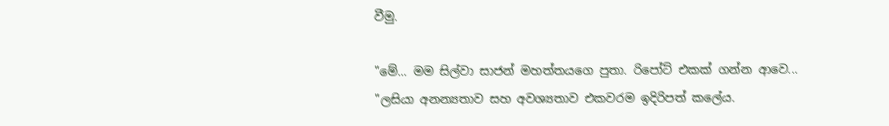වීමු.

"මේ... මම සිල්වා සාජන් මහත්තයගෙ පුතා. රිපෝට් එකක් ගන්න ආවෙ... "ලසියා අනන්‍යතාව සහ අවශ්‍යතාව එකවරම ඉදිරිපත් කලේය.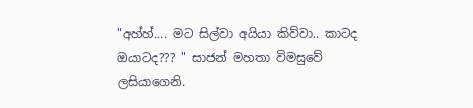"අහ්හ්.... මට සිල්වා අයියා කිව්වා.. කාටද ඔයාටද??? " සාජන් මහතා විමසුවේ ලසියාගෙනි.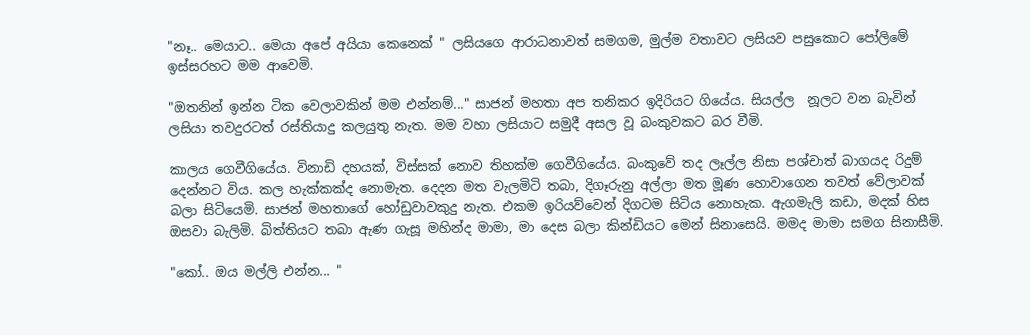"නෑ.. මෙයාට.. මෙයා අපේ අයියා කෙනෙක් " ලසියගෙ ආරාධනාවත් සමගම, මුල්ම වතාවට ලසියව පසුකොට පෝලිමේ ඉස්සරහට මම ආවෙමි.

"ඔතනින් ඉන්න ටික වෙලාවකින් මම එන්නම්..." සාජන් මහතා අප තනිකර ඉදිරියට ගියේය. සියල්ල  නූලට වන බැවින් ලසියා තවදුරටත් රස්තියාදු කලයුතු නැත. මම වහා ලසියාට සමුදී අසල වූ බංකුවකට බර වීමි.

කාලය ගෙවීගියේය. විනාඩි දහයක්, විස්සක් නොව තිහක්ම ගෙවීගියේය. බංකුවේ තද ලෑල්ල නිසා පශ්චාත් බාගයද රිදුම් දෙන්නට විය. කල හැක්කක්ද නොමැත. දෙදන මත වැලමිටි තබා, දිගෑරුනු අල්ලා මත මූණ හොවාගෙන තවත් වේලාවක් බලා සිටියෙමි. සාජන් මහතාගේ හෝඩුවාවකුදු නැත. එකම ඉරියව්වෙන් දිගටම සිටිය නොහැක. ඇගමැලි කඩා, මදක් හිස ඔසවා බැලිමි. බිත්තියට තබා ඇණ ගැසූ මහින්ද මාමා, මා දෙස බලා කින්ඩියට මෙන් සිනාසෙයි. මමද මාමා සමග සිනාසීමි.

"කෝ.. ඔය මල්ලි එන්න... "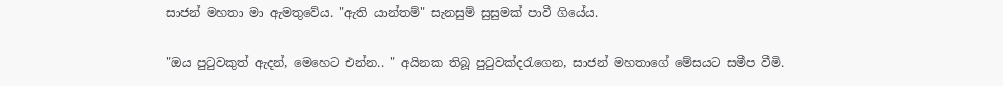සාජන් මහතා මා ඇමතුවේය. "ඇති යාන්තම්" සැනසුම් සුසුමක් පාවී ගියේය.

"ඔය පුටුවකුත් ඇදන්, මෙහෙට එන්න.. " අයිනක තිබූ පුටුවක්දරැගෙන, සාජන් මහතාගේ මේසයට සමීප වීමි.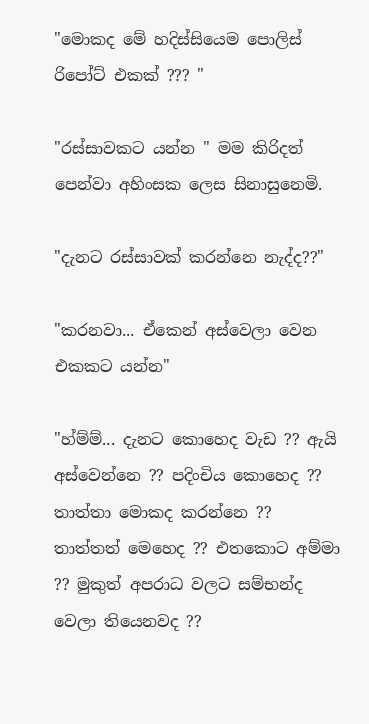"මොකද මේ හදිස්සියෙම පොලිස් රිපෝට් එකක් ??? "

"රස්සාවකට යන්න " මම කිරිදත් පෙන්වා අහිංසක ලෙස සිනාසුනෙමි.

"දැනට රස්සාවක් කරන්නෙ නැද්ද??"

"කරනවා... ඒකෙන් අස්වෙලා වෙන එකකට යන්න"

"හ්ම්ම්... දැනට කොහෙද වැඩ ?? ඇයි අස්වෙන්නෙ ?? පදිංචිය කොහෙද ?? තාත්තා මොකද කරන්නෙ ?? තාත්තත් මෙහෙද ?? එතකොට අම්මා ?? මුකුත් අපරාධ වලට සම්භන්ද වෙලා තියෙනවද ??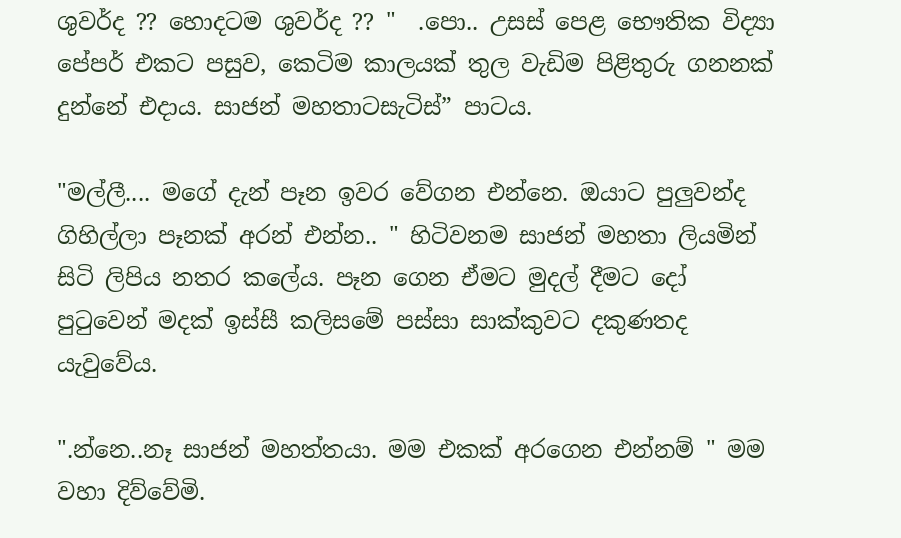ශුවර්ද ?? හොදටම ශුවර්ද ?? "  .පො.. උසස් පෙළ භෞතික විද්‍යා පේපර් එකට පසුව, කෙටිම කාලයක් තුල වැඩිම පිළිතුරු ගනනක් දුන්නේ එදාය. සාජන් මහතාටසැටිස්” පාටය.

"මල්ලී.... මගේ දැන් පෑන ඉවර වේගන එන්නෙ. ඔයාට පුලුවන්ද ගිහිල්ලා පෑනක් අරන් එන්න.. " හිටිවනම සාජන් මහතා ලියමින් සිටි ලිපිය නතර කලේය. පෑන ගෙන ඒමට මුදල් දීමට දෝ පුටුවෙන් මදක් ඉස්සී කලිසමේ පස්සා සාක්කුවට දකුණතද යැවුවේය.

".න්නෙ..නෑ සාජන් මහත්තයා. මම එකක් අරගෙන එන්නම් " මම වහා දිව්වේමි.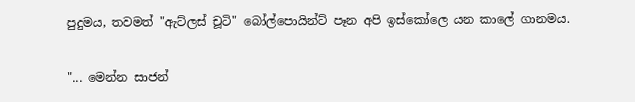පුදුමය, තවමත් "ඇට්ලස් චූටි" බෝල්පොයින්ට් පෑන අපි ඉස්කෝලෙ යන කාලේ ගානමය.

"... මෙන්න සාජන්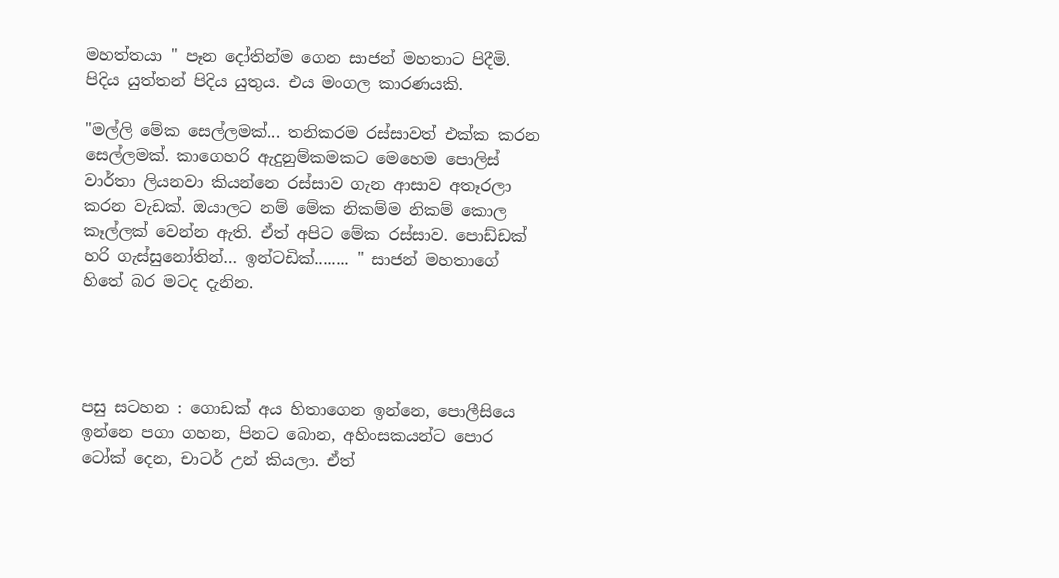මහත්තයා " පෑන දෝතින්ම ගෙන සාජන් මහතාට පිදීමි. පිදිය යුත්තන් පිදිය යුතුය. එය මංගල කාරණයකි.

"මල්ලි මේක සෙල්ලමක්... තනිකරම රස්සාවත් එක්ක කරන සෙල්ලමක්. කාගෙහරි ඇදුනුම්කමකට මෙහෙම පොලිස් වාර්තා ලියනවා කියන්නෙ රස්සාව ගැන ආසාව අතෑරලා කරන වැඩක්. ඔයාලට නම් මේක නිකම්ම නිකම් කොල කෑල්ලක් වෙන්න ඇති. ඒත් අපිට මේක රස්සාව. පොඩ්ඩක් හරි ගැස්සුනෝතින්… ඉන්ටඩික්........ " සාජන් මහතාගේ හිතේ බර මටද දැනින.




පසු සටහන : ගොඩක් අය හිතාගෙන ඉන්නෙ, පොලීසියෙ ඉන්නෙ පගා ගහන, පිනට බොන, අහිංසකයන්ට පොර ටෝක් දෙන, චාටර් උන් කියලා. ඒත්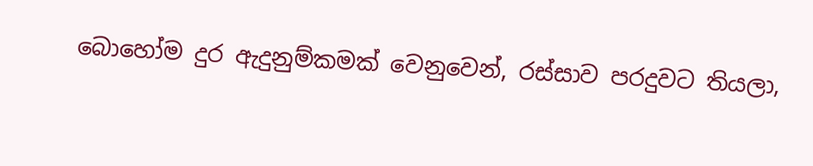බොහෝම දුර ඇදුනුම්කමක් වෙනුවෙන්, රස්සාව පරදුවට තියලා,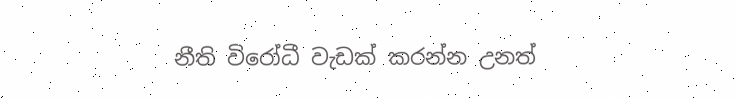නීති විරෝධී වැඩක් කරන්න උනත්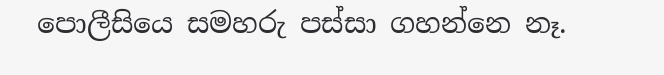පොලීසියෙ සමහරු පස්සා ගහන්නෙ නෑ.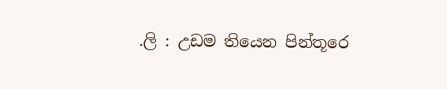.ලි : උඩම තියෙන පින්තූරෙ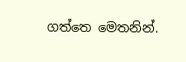ගත්තෙ මෙතනින්.